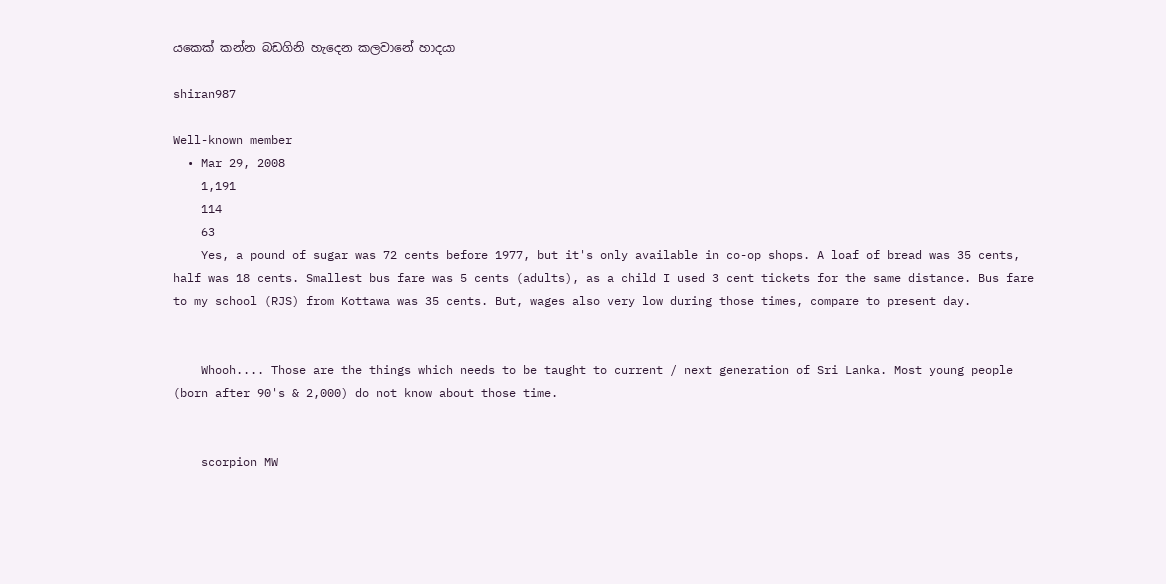යකෙක් කන්න බඩගිනි හැදෙන කලවානේ හාදයා

shiran987

Well-known member
  • Mar 29, 2008
    1,191
    114
    63
    Yes, a pound of sugar was 72 cents before 1977, but it's only available in co-op shops. A loaf of bread was 35 cents, half was 18 cents. Smallest bus fare was 5 cents (adults), as a child I used 3 cent tickets for the same distance. Bus fare to my school (RJS) from Kottawa was 35 cents. But, wages also very low during those times, compare to present day.


    Whooh.... Those are the things which needs to be taught to current / next generation of Sri Lanka. Most young people (born after 90's & 2,000) do not know about those time.


    scorpion MW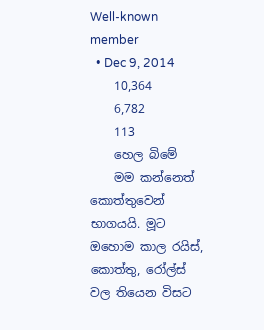Well-known member
  • Dec 9, 2014
    10,364
    6,782
    113
    හෙල බිමේ
    මම කන්නෙත් කොත්තුවෙන් භාගයයි. මූට ඔහොම කාල රයිස්, කොත්තු, රෝල්ස් වල තියෙන විසට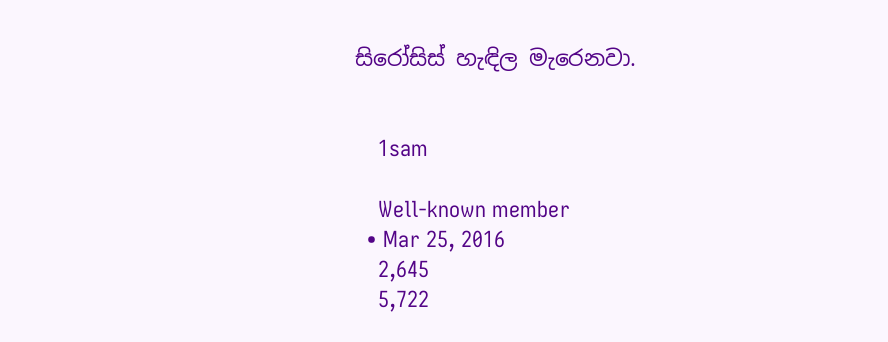සිරෝසිස් හැඳිල මැරෙනවා.


    1sam

    Well-known member
  • Mar 25, 2016
    2,645
    5,722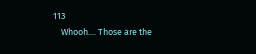113
    Whooh.... Those are the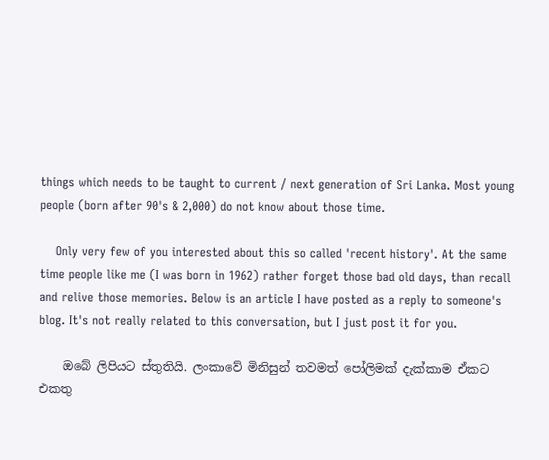things which needs to be taught to current / next generation of Sri Lanka. Most young people (born after 90's & 2,000) do not know about those time.

    Only very few of you interested about this so called 'recent history'. At the same time people like me (I was born in 1962) rather forget those bad old days, than recall and relive those memories. Below is an article I have posted as a reply to someone's blog. It's not really related to this conversation, but I just post it for you.

    ඔබේ ලිපියට ස්තුතියි. ලංකාවේ මිනිසුන් තවමත් පෝලිමක් දැක්කාම ඒකට එකතු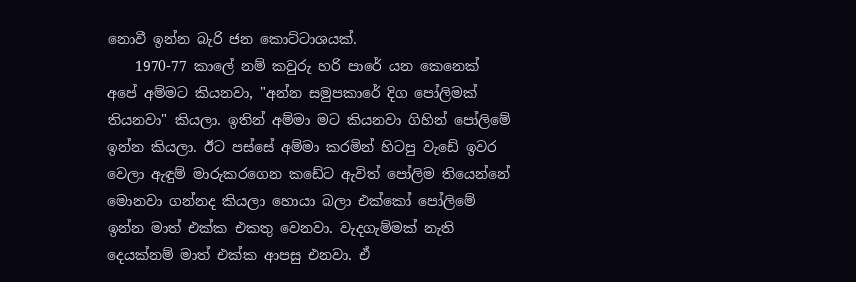නොවී ඉන්න බැරි ජන කොට්ටාශයක්.
    1970-77 කාලේ නම් කවුරු හරි පාරේ යන කෙනෙක් අපේ අම්මට කියනවා, "අන්න සමුපකාරේ දිග පෝලිමක් තියනවා" කියලා. ඉතින් අම්මා මට කියනවා ගිහින් පෝලිමේ ඉන්න කියලා. ඊට පස්සේ අම්මා කරමින් හිටපු වැඩේ ඉවර වෙලා ඇඳුම් මාරුකරගෙන කඩේට ඇවිත් පෝලිම තියෙන්නේ මොනවා ගන්නද කියලා හොයා බලා එක්කෝ පෝලිමේ ඉන්න මාත් එක්ක එකතු වෙනවා. වැදගැම්මක් නැති දෙයක්නම් මාත් එක්ක ආපසු එනවා. ඒ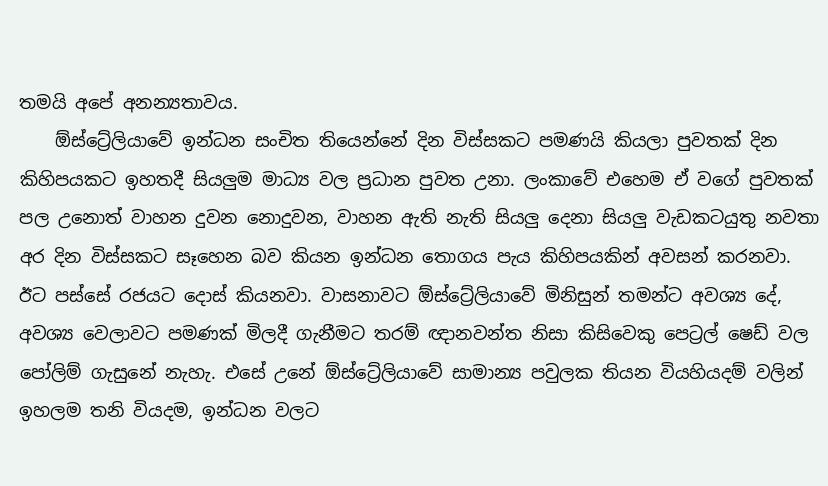තමයි අපේ අනන්‍යතාවය.
    ඕස්ට්‍රේලියාවේ ඉන්ධන සංචිත තියෙන්නේ දින විස්සකට පමණයි කියලා පුවතක් දින කිහිපයකට ඉහතදී සියලුම මාධ්‍ය වල ප්‍රධාන පුවත උනා. ලංකාවේ එහෙම ඒ වගේ පුවතක් පල උනොත් වාහන දුවන නොදුවන, වාහන ඇති නැති සියලු දෙනා සියලු වැඩකටයුතු නවතා අර දින විස්සකට සෑහෙන බව කියන ඉන්ධන තොගය පැය කිහිපයකින් අවසන් කරනවා. ඊට පස්සේ රජයට දොස් කියනවා. වාසනාවට ඕස්ට්‍රේලියාවේ මිනිසුන් තමන්ට අවශ්‍ය දේ, අවශ්‍ය වෙලාවට පමණක් මිලදී ගැනීමට තරම් ඥානවන්ත නිසා කිසිවෙකු පෙට්‍රල් ෂෙඩ් වල පෝලිම් ගැසුනේ නැහැ. එසේ උනේ ඕස්ට්‍රේලියාවේ සාමාන්‍ය පවුලක තියන වියහියදම් වලින් ඉහලම තනි වියදම, ඉන්ධන වලට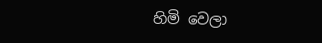හිමි වෙලා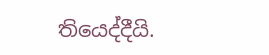තියෙද්දීයි.